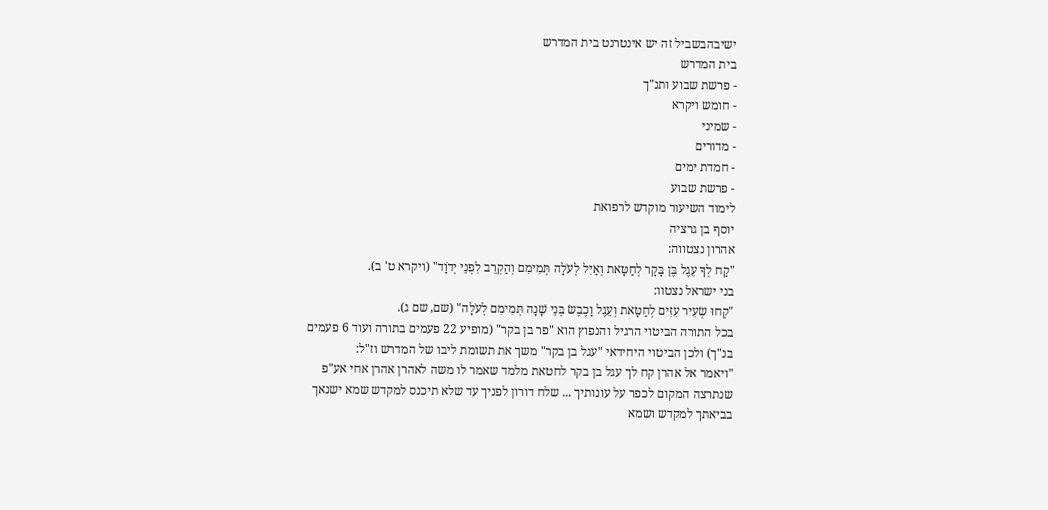ישיבהבשביל זה יש אינטרנט בית המדרש
בית המדרש
- פרשת שבוע ותנ"ך
- חומש ויקרא
- שמיני
- מדורים
- חמדת ימים
- פרשת שבוע
לימוד השיעור מוקדש לרפואת
יוסף בן גרציה
אהרון נצטווה:
"קַח לְךָ עֵגֶל בֶּן בָּקָר לְחַטָּאת וְאַיִל לְעֹלָה תְּמִימִם וְהַקְרֵב לִפְנֵי יְדֹוָד" (ויקרא ט' ב).
בני ישראל נצטוו:
"קְחוּ שְׂעִיר עִזִּים לְחַטָּאת וְעֵגֶל וָכֶבֶשׂ בְּנֵי שָׁנָה תְּמִימִם לְעֹלָה" (שם, שם ג).
בכל התורה הביטוי הרגיל והנפוץ הוא "פר בן בקר" (מופיע 22 פעמים בתורה ועוד 6 פעמים בנ"ך) ולכן הביטוי היחידאי "עגל בן בקר" משך את תשומת ליבו של המדרש וז"ל:
"ויאמר אל אהרן קח לך עגל בן בקר לחטאת מלמד שאמר לו משה לאהרן אהרן אחי אע"פ שנתרצה המקום לכפר על עונותיך ... שלח דורון לפניך עד שלא תיכנס למקדש שמא ישנאך בביאתך למקדש ושמא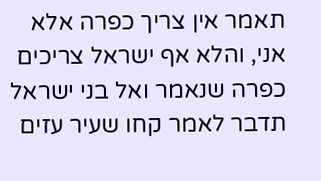תאמר אין צריך כפרה אלא אני, והלא אף ישראל צריכים כפרה שנאמר ואל בני ישראל תדבר לאמר קחו שעיר עזים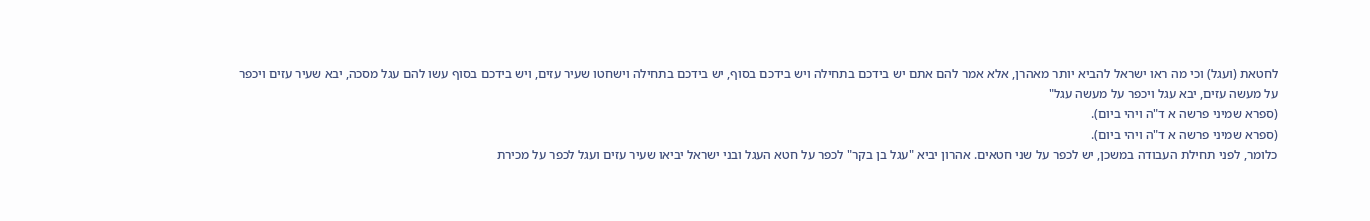לחטאת (ועגל) וכי מה ראו ישראל להביא יותר מאהרן, אלא אמר להם אתם יש בידכם בתחילה ויש בידכם בסוף, יש בידכם בתחילה וישחטו שעיר עזים, ויש בידכם בסוף עשו להם עגל מסכה, יבא שעיר עזים ויכפר על מעשה עזים, יבא עגל ויכפר על מעשה עגל"
(ספרא שמיני פרשה א ד"ה ויהי ביום).
(ספרא שמיני פרשה א ד"ה ויהי ביום).
כלומר, לפני תחילת העבודה במשכן, יש לכפר על שני חטאים. אהרון יביא "עגל בן בקר" לכפר על חטא העגל ובני ישראל יביאו שעיר עזים ועגל לכפר על מכירת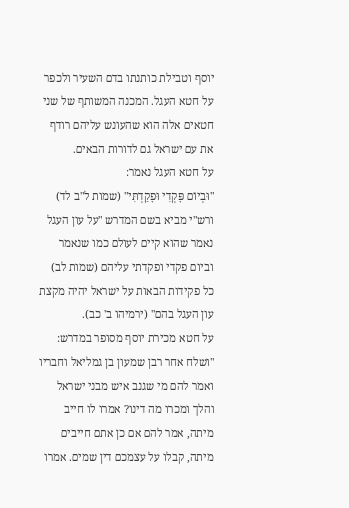יוסף וטבילת כותנתו בדם השעיר ולכפר על חטא העגל. המכנה המשותף של שני חטאים אלה הוא שהעונש עליהם רודף את עם ישראל גם לדורות הבאים.
על חטא העגל נאמר:
"וּבְיוֹם פָּקְדִי וּפָקַדְתִּי" (שמות ל"ב לד) ורש"י מביא בשם המדרש "על עון העגל נאמר שהוא קיים לעולם כמו שנאמר וביום פקדי ופקדתי עליהם (שמות לב) כל פקידות הבאות על ישראל יהיה מקצת עון העגל בהם" (ירמיהו ב' כב).
על חטא מכירת יוסף מסופר במדרש:
"ושלח אחר רבן שמעון בן גמליאל וחבריו ואמר להם מי שגנב איש מבני ישראל והלך ומכרו מה דינו? אמרו לו חייב מיתה, אמר להם אם כן אתם חייבים מיתה, קבלו על עצמכם דין שמים. אמרו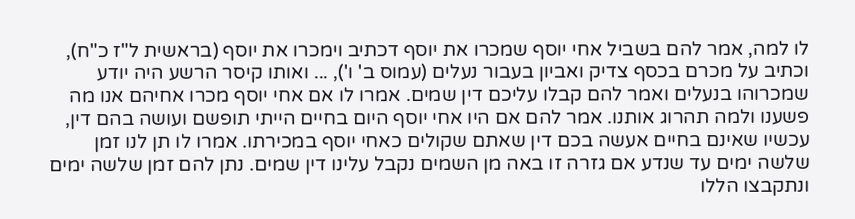לו למה, אמר להם בשביל אחי יוסף שמכרו את יוסף דכתיב וימכרו את יוסף (בראשית ל"ז כ"ח), וכתיב על מכרם בכסף צדיק ואביון בעבור נעלים (עמוס ב' ו'), ... ואותו קיסר הרשע היה יודע שמכרוהו בנעלים ואמר להם קבלו עליכם דין שמים. אמרו לו אם אחי יוסף מכרו אחיהם אנו מה פשענו ולמה תהרוג אותנו. אמר להם אם היו אחי יוסף היום בחיים הייתי תופשם ועושה בהם דין, עכשיו שאינם בחיים אעשה בכם דין שאתם שקולים כאחי יוסף במכירתו. אמרו לו תן לנו זמן שלשה ימים עד שנדע אם גזרה זו באה מן השמים נקבל עלינו דין שמים. נתן להם זמן שלשה ימים ונתקבצו הללו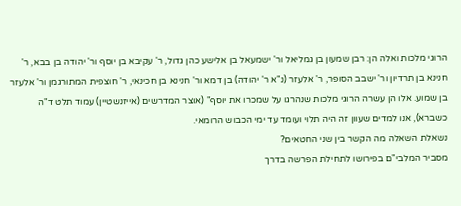הרוגי מלכות ואלה הן: רבן שמעון בן גמליאל ור' ישמעאל בן אלישע כהן גדול, ר' עקיבא בן יוסף ור' יהודה בן בבא, ר' חנינא בן תרדיון ור' ישבב הסופר, ר' אלעזר (נ"א ר' יהודה) בן דמא ור' חנינא בן חכינאי, ר' חוצפית המתורגמן ור' אלעזר בן שמוע. אלו הן עשרה הרוגי מלכות שנהרגו על שמכרו את יוסף" (אוצר המדרשים (אייזנשטיין) עמוד תלט ד"ה כשברא), אנו למדים שעוון זה היה תלוי ועומד עד ימי הכבוש הרומאי.
נשאלת השאלה מה הקשר בין שני החטאים?
מסביר המלבי"ם בפירושו לתחילת הפרשה בדרך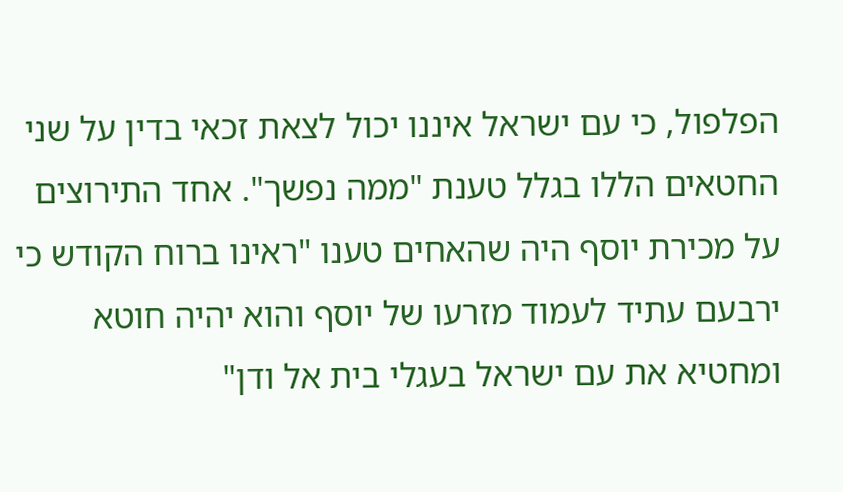הפלפול, כי עם ישראל איננו יכול לצאת זכאי בדין על שני החטאים הללו בגלל טענת "ממה נפשך". אחד התירוצים על מכירת יוסף היה שהאחים טענו "ראינו ברוח הקודש כי ירבעם עתיד לעמוד מזרעו של יוסף והוא יהיה חוטא ומחטיא את עם ישראל בעגלי בית אל ודן"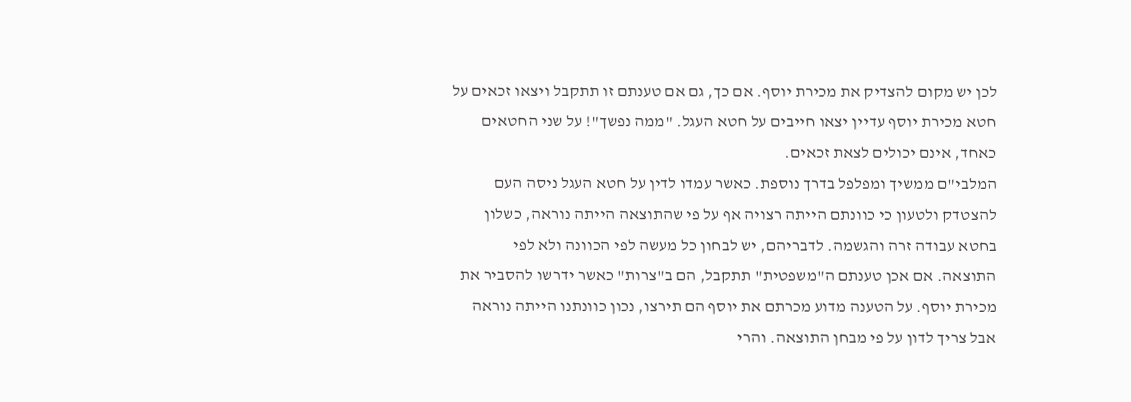לכן יש מקום להצדיק את מכירת יוסף. אם כך, גם אם טענתם זו תתקבל ויצאו זכאים על חטא מכירת יוסף עדיין יצאו חייבים על חטא העגל. "ממה נפשך"! על שני החטאים כאחד, אינם יכולים לצאת זכאים.
המלבי"ם ממשיך ומפלפל בדרך נוספת. כאשר עמדו לדין על חטא העגל ניסה העם להצטדק ולטעון כי כוונתם הייתה רצויה אף על פי שהתוצאה הייתה נוראה, כשלון בחטא עבודה זרה והגשמה. לדבריהם, יש לבחון כל מעשה לפי הכוונה ולא לפי התוצאה. אם אכן טענתם ה"משפטית" תתקבל, הם ב"צרות" כאשר ידרשו להסביר את מכירת יוסף. על הטענה מדוע מכרתם את יוסף הם תירצו, נכון כוונתנו הייתה נוראה אבל צריך לדון על פי מבחן התוצאה. והרי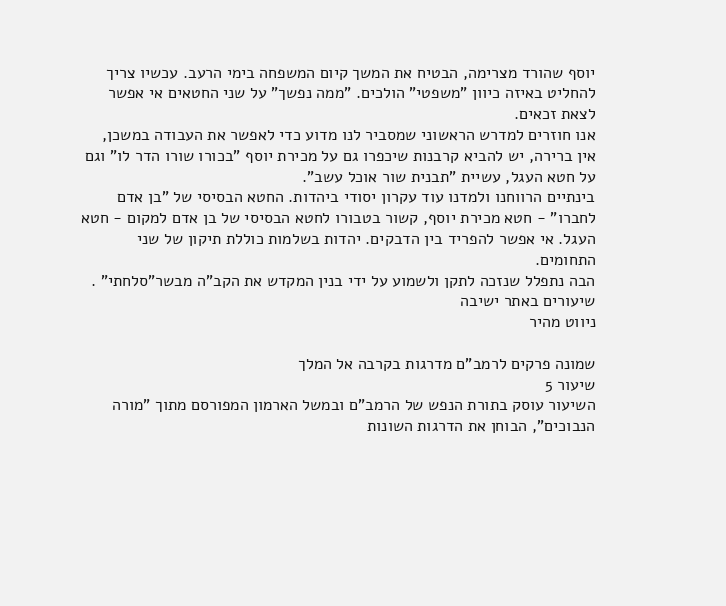יוסף שהורד מצרימה, הבטיח את המשך קיום המשפחה בימי הרעב. עכשיו צריך להחליט באיזה כיוון "משפטי" הולכים. "ממה נפשך" על שני החטאים אי אפשר לצאת זכאים.
אנו חוזרים למדרש הראשוני שמסביר לנו מדוע כדי לאפשר את העבודה במשכן, אין ברירה, יש להביא קרבנות שיכפרו גם על מכירת יוסף "בכורו שורו הדר לו" וגם על חטא העגל, עשיית "תבנית שור אוכל עשב".
בינתיים הרווחנו ולמדנו עוד עקרון יסודי ביהדות. החטא הבסיסי של "בן אדם לחברו" - חטא מכירת יוסף, קשור בטבורו לחטא הבסיסי של בן אדם למקום - חטא העגל. אי אפשר להפריד בין הדבקים. יהדות בשלמות כוללת תיקון של שני התחומים.
הבה נתפלל שנזכה לתקן ולשמוע על ידי בנין המקדש את הקב"ה מבשר"סלחתי" .
שיעורים באתר ישיבה
ניווט מהיר

שמונה פרקים לרמב"ם מדרגות בקרבה אל המלך
שיעור 5
השיעור עוסק בתורת הנפש של הרמב"ם ובמשל הארמון המפורסם מתוך "מורה הנבוכים", הבוחן את הדרגות השונות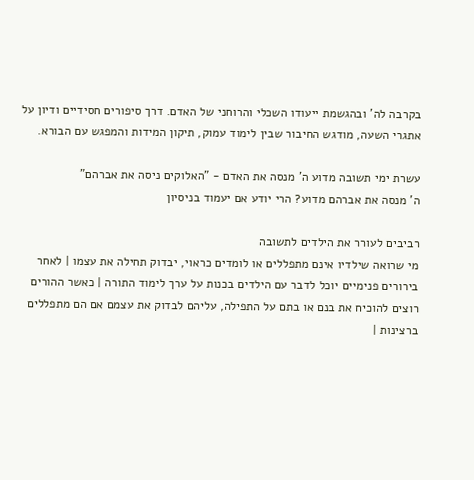בקרבה לה' ובהגשמת ייעודו השכלי והרוחני של האדם. דרך סיפורים חסידיים ודיון על אתגרי השעה, מודגש החיבור שבין לימוד עמוק, תיקון המידות והמפגש עם הבורא.

עשרת ימי תשובה מדוע ה' מנסה את האדם - "האלוקים ניסה את אברהם"
ה' מנסה את אברהם מדוע? הרי יודע אם יעמוד בניסיון

רביבים לעורר את הילדים לתשובה
מי שרואה שילדיו אינם מתפללים או לומדים כראוי, יבדוק תחילה את עצמו | לאחר בירורים פנימיים יוכל לדבר עם הילדים בכנות על ערך לימוד התורה | כאשר ההורים רוצים להוכיח את בנם או בתם על התפילה, עליהם לבדוק את עצמם אם הם מתפללים ברצינות |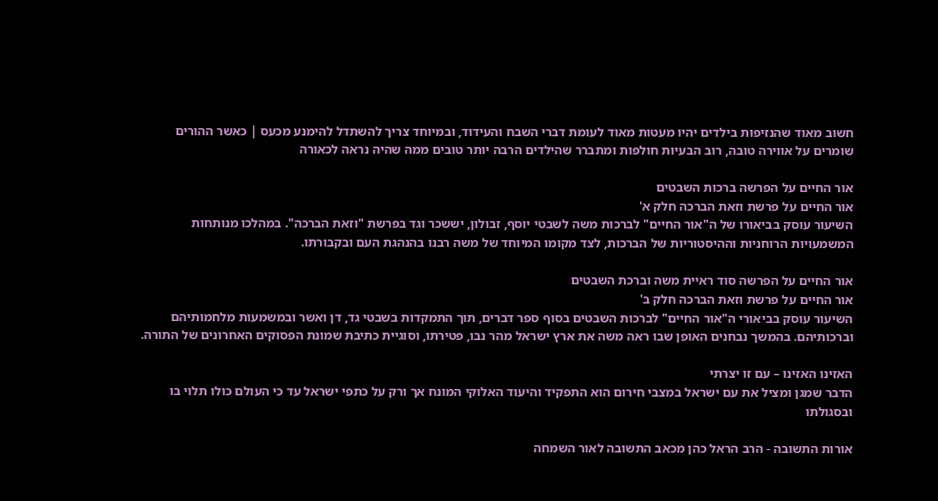חשוב מאוד שהנזיפות בילדים יהיו מעטות מאוד לעומת דברי השבח והעידוד, ובמיוחד צריך להשתדל להימנע מכעס | כאשר ההורים שומרים על אווירה טובה, רוב הבעיות חולפות ומתברר שהילדים הרבה יותר טובים ממה שהיה נראה לכאורה

אור החיים על הפרשה ברכות השבטים
אור החיים על פרשת וזאת הברכה חלק א'
השיעור עוסק בביאורו של ה"אור החיים" לברכות משה לשבטי יוסף, זבולון, יששכר וגד בפרשת "וזאת הברכה". במהלכו מנותחות המשמעויות הרוחניות וההיסטוריות של הברכות, לצד מקומו המיוחד של משה רבנו בהנהגת העם ובקבורתו.

אור החיים על הפרשה סוד ראיית משה וברכת השבטים
אור החיים על פרשת וזאת הברכה חלק ב'
השיעור עוסק בביאורי ה"אור החיים" לברכות השבטים בסוף ספר דברים, תוך התמקדות בשבטי גד, דן ואשר ובמשמעות מלחמותיהם וברכותיהם. בהמשך נבחנים האופן שבו ראה משה את ארץ ישראל מהר נבו, פטירתו, וסוגיית כתיבת שמונת הפסוקים האחרונים של התורה.

האזינו האזינו – עם זו יצרתי
הדבר שמגן ומציל את עם ישראל במצבי חירום הוא התפקיד והיעוד האלוקי המונח אך ורק על כתפי ישראל עד כי העולם כולו תלוי בו ובסגולתו

אורות התשובה - הרב הראל כהן מכאב התשובה לאור השמחה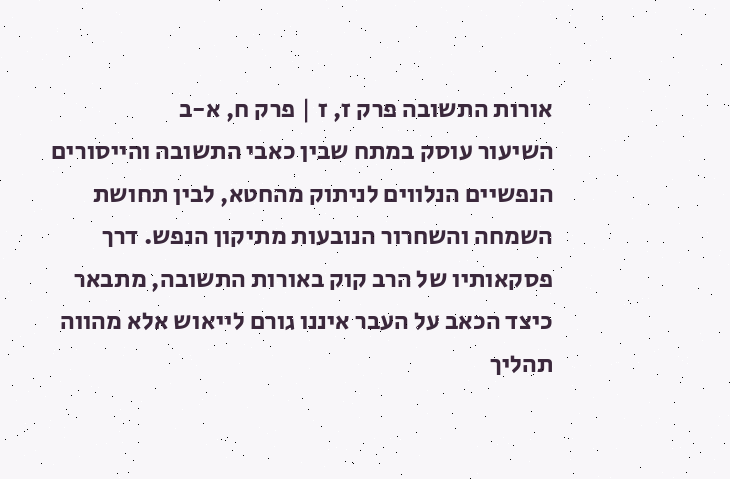אורות התשובה פרק ז, ז | פרק ח, א-ב
השיעור עוסק במתח שבין כאבי התשובה והייסורים הנפשיים הנלווים לניתוק מהחטא, לבין תחושת השמחה והשחרור הנובעות מתיקון הנפש. דרך פסקאותיו של הרב קוק באורות התשובה, מתבאר כיצד הכאב על העבר איננו גורם לייאוש אלא מהווה תהליך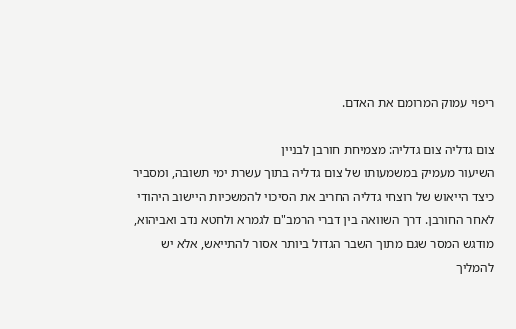ריפוי עמוק המרומם את האדם.

צום גדליה צום גדליה: מצמיחת חורבן לבניין
השיעור מעמיק במשמעותו של צום גדליה בתוך עשרת ימי תשובה, ומסביר כיצד הייאוש של רוצחי גדליה החריב את הסיכוי להמשכיות היישוב היהודי לאחר החורבן. דרך השוואה בין דברי הרמב"ם לגמרא ולחטא נדב ואביהוא, מודגש המסר שגם מתוך השבר הגדול ביותר אסור להתייאש, אלא יש להמליך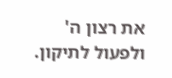את רצון ה' ולפעול לתיקון.